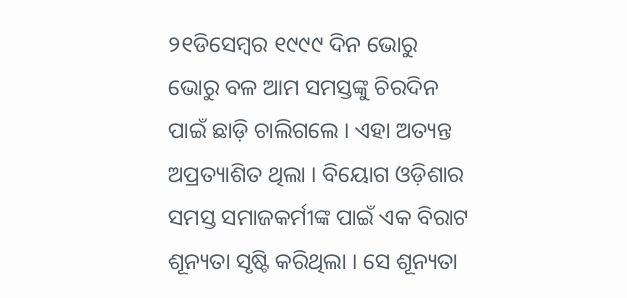୨୧ଡିସେମ୍ବର ୧୯୯୯ ଦିନ ଭୋରୁ ଭୋରୁ ବଳ ଆମ ସମସ୍ତଙ୍କୁ ଚିରଦିନ ପାଇଁ ଛାଡ଼ି ଚାଲିଗଲେ । ଏହା ଅତ୍ୟନ୍ତ ଅପ୍ରତ୍ୟାଶିତ ଥିଲା । ବିୟୋଗ ଓଡ଼ିଶାର ସମସ୍ତ ସମାଜକର୍ମୀଙ୍କ ପାଇଁ ଏକ ବିରାଟ ଶୂନ୍ୟତା ସୃଷ୍ଟି କରିଥିଲା । ସେ ଶୂନ୍ୟତା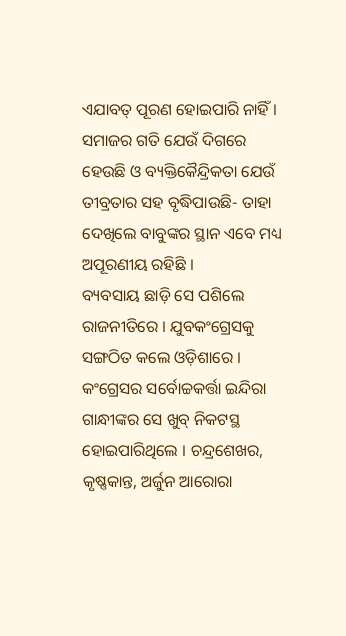ଏଯାବତ୍ ପୂରଣ ହୋଇପାରି ନାହିଁ । ସମାଜର ଗତି ଯେଉଁ ଦିଗରେ ହେଉଛି ଓ ବ୍ୟକ୍ତିକୈନ୍ଦ୍ରିକତା ଯେଉଁ ତୀବ୍ରତାର ସହ ବୃଦ୍ଧିପାଉଛି- ତାହା ଦେଖିଲେ ବାବୁଙ୍କର ସ୍ଥାନ ଏବେ ମଧ୍ୟ ଅପୂରଣୀୟ ରହିଛି ।
ବ୍ୟବସାୟ ଛାଡ଼ି ସେ ପଶିଲେ ରାଜନୀତିରେ । ଯୁବକଂଗ୍ରେସକୁ ସଙ୍ଗଠିତ କଲେ ଓଡ଼ିଶାରେ । କଂଗ୍ରେସର ସର୍ବୋଚ୍ଚକର୍ତ୍ତା ଇନ୍ଦିରା ଗାନ୍ଧୀଙ୍କର ସେ ଖୁବ୍ ନିକଟସ୍ଥ ହୋଇପାରିଥିଲେ । ଚନ୍ଦ୍ରଶେଖର, କୃଷ୍ଣକାନ୍ତ, ଅର୍ଜୁନ ଆରୋରା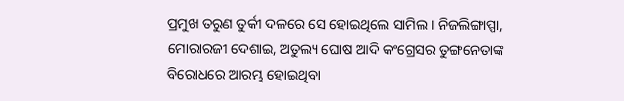ପ୍ରମୁଖ ତରୁଣ ତୁର୍କୀ ଦଳରେ ସେ ହୋଇଥିଲେ ସାମିଲ । ନିଜଲିଙ୍ଗାପ୍ପା, ମୋରାରଜୀ ଦେଶାଇ, ଅତୁଲ୍ୟ ଘୋଷ ଆଦି କଂଗ୍ରେସର ତୁଙ୍ଗନେତାଙ୍କ ବିରୋଧରେ ଆରମ୍ଭ ହୋଇଥିବା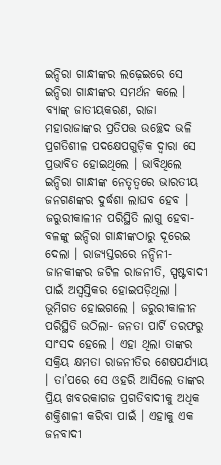ଇନ୍ଦିରା ଗାନ୍ଧୀଙ୍କର ଲଢ଼େଇରେ ସେ ଇନ୍ଦିରା ଗାନ୍ଧୀଙ୍କର ସମର୍ଥନ କଲେ । ବ୍ୟାଙ୍କ୍ ଜାତୀୟକରଣ, ରାଜା ମହାରାଜାଙ୍କର ପ୍ରତିପତ୍ତ ଉଚ୍ଛେଦ ଭଳି ପ୍ରଗତିଶୀଳ ପଦକ୍ଷେପଗୁଡ଼ିକ ଦ୍ୱାରା ସେ ପ୍ରଭାବିତ ହୋଇଥିଲେ । ଭାବିଥିଲେ ଇନ୍ଦିରା ଗାନ୍ଧୀଙ୍କ ନେତୃତ୍ୱରେ ଭାରତୀୟ ଜନଗଣଙ୍କର ଦୁର୍ଦ୍ଧଶା ଲାଘବ ହେବ । ଜରୁରୀକାଳୀନ ପରିସ୍ଥିତି ଲାଗୁ ହେବା- ବଳଙ୍କୁ ଇନ୍ଦିରା ଗାନ୍ଧୀଙ୍କଠାରୁ ଦୂରେଇ ଦେଲା । ରାଜ୍ୟସ୍ତରରେ ନନ୍ଦିନୀ-ଜାନକୀଙ୍କର ଜଟିଳ ରାଜନୀତି, ସ୍ପଷ୍ଟବାଦୀ ପାଇଁ ଅସ୍ୱସ୍ତିକର ହୋଇପଡ଼ିଥିଲା । ଭୂମିଗତ ହୋଇଗଲେ । ଜରୁରୀକାଳୀନ ପରିସ୍ଥିତି ଉଠିଲା- ଜନତା ପାର୍ଟି ତରଫରୁ ସାଂସଦ ହେଲେ । ଏହା ଥିଲା ତାଙ୍କର ସକ୍ରିୟ କ୍ଷମତା ରାଜନୀତିର ଶେଷପର୍ଯ୍ୟାୟ । ତା’ପରେ ସେ ଓହରି ଆସିଲେ ତାଙ୍କର ପ୍ରିୟ ଖବରକାଗଜ ପ୍ରଗତିବାଦୀକୁ ଅଧିକ ଶକ୍ତିଶାଳୀ କରିବା ପାଇଁ । ଏହାକୁ ଏକ ଜନବାଦୀ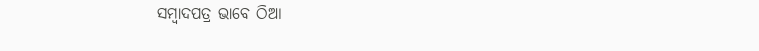ସମ୍ବାଦପତ୍ର ଭାବେ ଠିଆ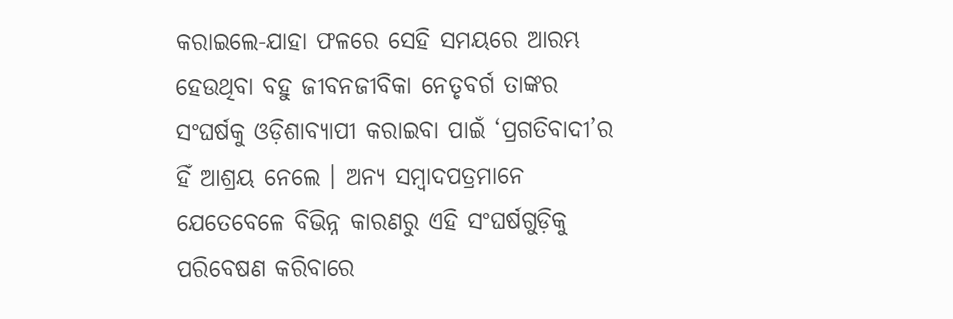କରାଇଲେ-ଯାହା ଫଳରେ ସେହି ସମୟରେ ଆରମ୍ଭ ହେଉଥିବା ବହୁ ଜୀବନଜୀବିକା ନେତୃବର୍ଗ ତାଙ୍କର ସଂଘର୍ଷକୁ ଓଡ଼ିଶାବ୍ୟାପୀ କରାଇବା ପାଇଁ ‘ପ୍ରଗତିବାଦୀ’ର ହିଁ ଆଶ୍ରୟ ନେଲେ । ଅନ୍ୟ ସମ୍ବାଦପତ୍ରମାନେ ଯେତେବେଳେ ବିଭିନ୍ନ କାରଣରୁ ଏହି ସଂଘର୍ଷଗୁଡ଼ିକୁ ପରିବେଷଣ କରିବାରେ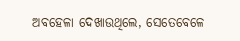ଅବହେଳା ଦେଖାଉଥିଲେ, ସେତେବେଳେ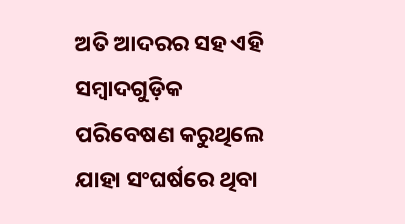ଅତି ଆଦରର ସହ ଏହି ସମ୍ବାଦଗୁଡ଼ିକ ପରିବେଷଣ କରୁଥିଲେ ଯାହା ସଂଘର୍ଷରେ ଥିବା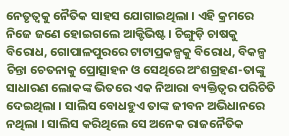ନେତୃତ୍ୱକୁ ନୈତିକ ସାହସ ଯୋଗାଇଥିଲା । ଏହି କ୍ରମରେ ନିଜେ ଜଣେ ହୋଇଗଲେ ଆକ୍ଟିଭିଷ୍ଟ । ଚିଙ୍ଗୁଡ଼ି ଚାଷକୁ ବିରୋଧ, ଗୋପାଳପୁରରେ ଟାଟାପ୍ରକଳ୍ପକୁ ବିରୋଧ, ବିକଳ୍ପ ଚିନ୍ତା ଚେତନାକୁ ପ୍ରୋତ୍ସାହନ ଓ ସେଥିରେ ଅଂଶଗ୍ରହଣ-ତାଙ୍କୁ ସାଧାରଣ ଲୋକଙ୍କ ଭିତରେ ଏକ ନିଆରା ବ୍ୟକ୍ତିତ୍ୱର ପରିଚିତି ଦେଇଥିଲା । ସାଲିସ ବୋଧହୁଏ ତାଙ୍କ ଜୀବନ ଅଭିଧାନରେ ନଥିଲା । ସାଲିସ କରିଥିଲେ ସେ ଅନେକ ରାଜନୈତିକ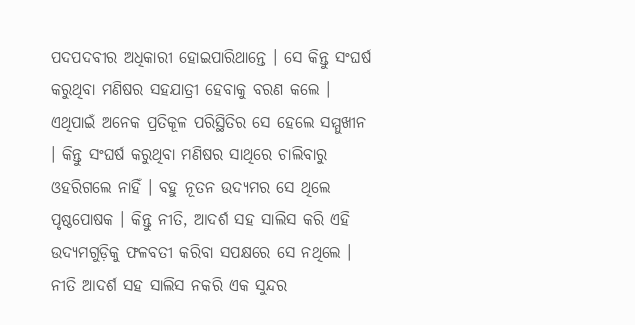ପଦପଦବୀର ଅଧିକାରୀ ହୋଇପାରିଥାନ୍ତେ । ସେ କିନ୍ତୁ ସଂଘର୍ଷ କରୁଥିବା ମଣିଷର ସହଯାତ୍ରୀ ହେବାକୁ ବରଣ କଲେ । ଏଥିପାଇଁ ଅନେକ ପ୍ରତିକୂଳ ପରିସ୍ଥିତିର ସେ ହେଲେ ସମ୍ମୁଖୀନ । କିନ୍ତୁ ସଂଘର୍ଷ କରୁଥିବା ମଣିଷର ସାଥିରେ ଚାଲିବାରୁ ଓହରିଗଲେ ନାହିଁ । ବହୁ ନୂତନ ଉଦ୍ୟମର ସେ ଥିଲେ ପୃଷ୍ଠପୋଷକ । କିନ୍ତୁ ନୀତି, ଆଦର୍ଶ ସହ ସାଲିସ କରି ଏହି ଉଦ୍ୟମଗୁଡ଼ିକୁ ଫଳବତୀ କରିବା ସପକ୍ଷରେ ସେ ନଥିଲେ । ନୀତି ଆଦର୍ଶ ସହ ସାଲିସ ନକରି ଏକ ସୁନ୍ଦର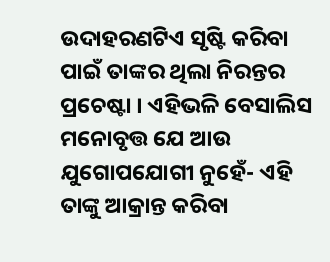ଉଦାହରଣଟିଏ ସୃଷ୍ଟି କରିବା ପାଇଁ ତାଙ୍କର ଥିଲା ନିରନ୍ତର ପ୍ରଚେଷ୍ଟା । ଏହିଭଳି ବେସାଲିସ ମନୋବୃତ୍ତ ଯେ ଆଉ ଯୁଗୋପଯୋଗୀ ନୁହେଁ- ଏହି ତାଙ୍କୁ ଆକ୍ରାନ୍ତ କରିବା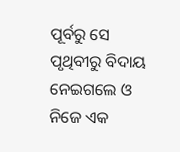ପୂର୍ବରୁ ସେ ପୃଥିବୀରୁ ବିଦାୟ ନେଇଗଲେ ଓ ନିଜେ ଏକ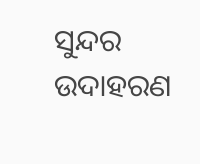ସୁନ୍ଦର ଉଦାହରଣ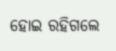ହୋଇ ରହିଗଲେ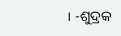। -ଶୁଦ୍ରକ